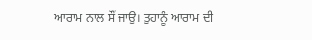ਆਰਾਮ ਨਾਲ ਸੌਂ ਜਾਉ। ਤੁਹਾਨੂੰ ਆਰਾਮ ਦੀ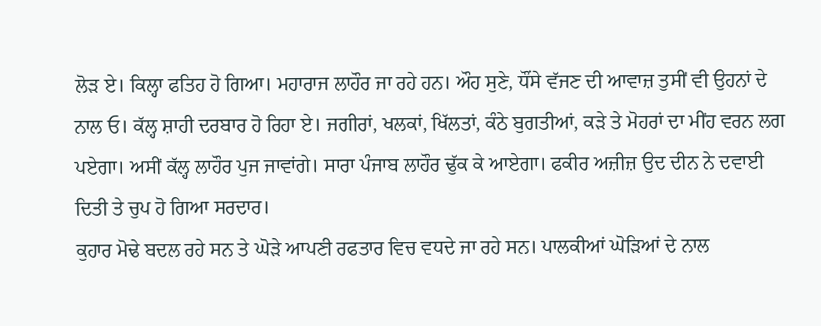ਲੋੜ ਏ। ਕਿਲ੍ਹਾ ਫਤਿਹ ਹੋ ਗਿਆ। ਮਹਾਰਾਜ ਲਾਹੌਰ ਜਾ ਰਹੇ ਹਨ। ਔਹ ਸੁਣੇ, ਧੌਂਸੇ ਵੱਜਣ ਦੀ ਆਵਾਜ਼ ਤੁਸੀਂ ਵੀ ਉਹਨਾਂ ਦੇ ਨਾਲ ਓ। ਕੱਲ੍ਹ ਸ਼ਾਹੀ ਦਰਬਾਰ ਹੋ ਰਿਹਾ ਏ। ਜਗੀਰਾਂ, ਖਲਕਾਂ, ਖਿੱਲਤਾਂ, ਕੰਠੇ ਬੁਗਤੀਆਂ, ਕੜੇ ਤੇ ਮੋਹਰਾਂ ਦਾ ਮੀਂਹ ਵਰਨ ਲਗ ਪਏਗਾ। ਅਸੀਂ ਕੱਲ੍ਹ ਲਾਹੌਰ ਪੁਜ ਜਾਵਾਂਗੇ। ਸਾਰਾ ਪੰਜਾਬ ਲਾਹੌਰ ਢੁੱਕ ਕੇ ਆਏਗਾ। ਫਕੀਰ ਅਜ਼ੀਜ਼ ਉਦ ਦੀਨ ਨੇ ਦਵਾਈ ਦਿਤੀ ਤੇ ਚੁਪ ਹੋ ਗਿਆ ਸਰਦਾਰ।
ਕੁਹਾਰ ਮੋਢੇ ਬਦਲ ਰਹੇ ਸਨ ਤੇ ਘੋੜੇ ਆਪਣੀ ਰਫਤਾਰ ਵਿਚ ਵਧਦੇ ਜਾ ਰਹੇ ਸਨ। ਪਾਲਕੀਆਂ ਘੋੜਿਆਂ ਦੇ ਨਾਲ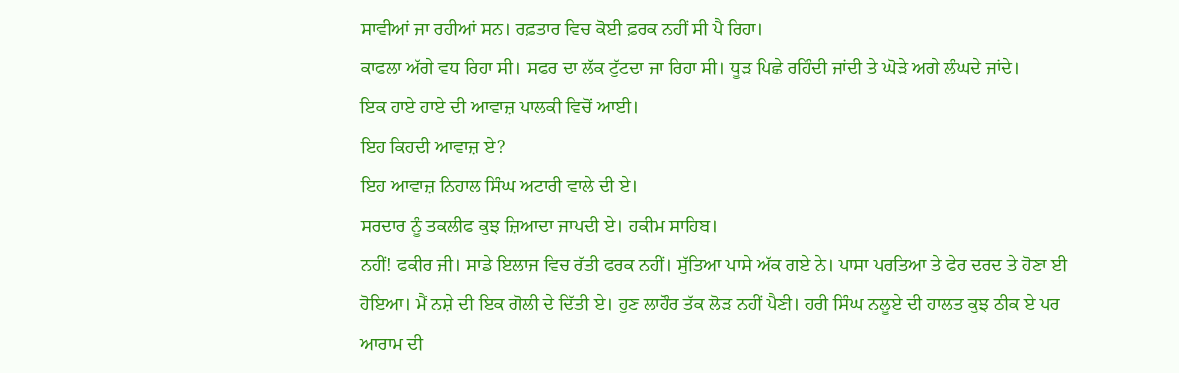ਸਾਵੀਆਂ ਜਾ ਰਹੀਆਂ ਸਨ। ਰਫ਼ਤਾਰ ਵਿਚ ਕੋਈ ਫ਼ਰਕ ਨਹੀਂ ਸੀ ਪੈ ਰਿਹਾ।
ਕਾਫਲਾ ਅੱਗੇ ਵਧ ਰਿਹਾ ਸੀ। ਸਫਰ ਦਾ ਲੱਕ ਟੁੱਟਦਾ ਜਾ ਰਿਹਾ ਸੀ। ਧੂੜ ਪਿਛੇ ਰਹਿੰਦੀ ਜਾਂਦੀ ਤੇ ਘੋੜੇ ਅਗੇ ਲੰਘਦੇ ਜਾਂਦੇ।
ਇਕ ਹਾਏ ਹਾਏ ਦੀ ਆਵਾਜ਼ ਪਾਲਕੀ ਵਿਚੋਂ ਆਈ।
ਇਹ ਕਿਹਦੀ ਆਵਾਜ਼ ਏ?
ਇਹ ਆਵਾਜ਼ ਨਿਹਾਲ ਸਿੰਘ ਅਟਾਰੀ ਵਾਲੇ ਦੀ ਏ।
ਸਰਦਾਰ ਨੂੰ ਤਕਲੀਫ ਕੁਝ ਜ਼ਿਆਦਾ ਜਾਪਦੀ ਏ। ਹਕੀਮ ਸਾਹਿਬ।
ਨਹੀਂ! ਫਕੀਰ ਜੀ। ਸਾਡੇ ਇਲਾਜ ਵਿਚ ਰੱਤੀ ਫਰਕ ਨਹੀਂ। ਸੁੱਤਿਆ ਪਾਸੇ ਅੱਕ ਗਏ ਨੇ। ਪਾਸਾ ਪਰਤਿਆ ਤੇ ਫੇਰ ਦਰਦ ਤੇ ਹੋਣਾ ਈ ਹੋਇਆ। ਮੈਂ ਨਸ਼ੇ ਦੀ ਇਕ ਗੋਲੀ ਦੇ ਦਿੱਤੀ ਏ। ਹੁਣ ਲਾਹੌਰ ਤੱਕ ਲੋੜ ਨਹੀਂ ਪੈਣੀ। ਹਰੀ ਸਿੰਘ ਨਲੂਏ ਦੀ ਹਾਲਤ ਕੁਝ ਠੀਕ ਏ ਪਰ ਆਰਾਮ ਦੀ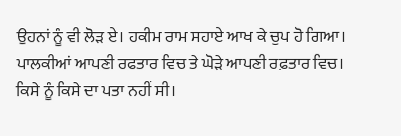ਉਹਨਾਂ ਨੂੰ ਵੀ ਲੋੜ ਏ। ਹਕੀਮ ਰਾਮ ਸਹਾਏ ਆਖ ਕੇ ਚੁਪ ਹੋ ਗਿਆ।
ਪਾਲਕੀਆਂ ਆਪਣੀ ਰਫਤਾਰ ਵਿਚ ਤੇ ਘੋੜੇ ਆਪਣੀ ਰਫ਼ਤਾਰ ਵਿਚ। ਕਿਸੇ ਨੂੰ ਕਿਸੇ ਦਾ ਪਤਾ ਨਹੀਂ ਸੀ।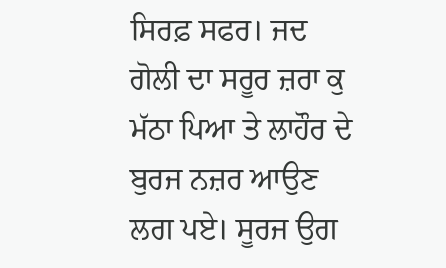ਸਿਰਫ਼ ਸਫਰ। ਜਦ ਗੋਲੀ ਦਾ ਸਰੂਰ ਜ਼ਰਾ ਕੁ ਮੱਠਾ ਪਿਆ ਤੇ ਲਾਹੌਰ ਦੇ ਬੁਰਜ ਨਜ਼ਰ ਆਉਣ ਲਗ ਪਏ। ਸੂਰਜ ਉਗ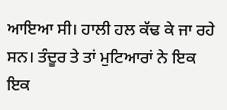ਆਇਆ ਸੀ। ਹਾਲੀ ਹਲ ਕੱਢ ਕੇ ਜਾ ਰਹੇ ਸਨ। ਤੰਦੂਰ ਤੇ ਤਾਂ ਮੁਟਿਆਰਾਂ ਨੇ ਇਕ ਇਕ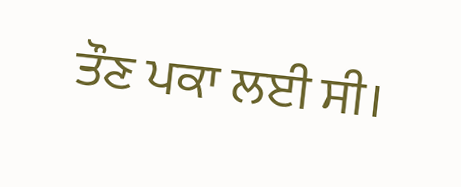ਤੌਣ ਪਕਾ ਲਈ ਸੀ।